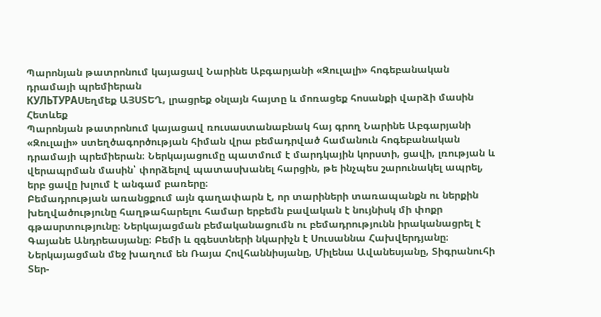Պարոնյան թատրոնում կայացավ Նարինե Աբգարյանի «Զուլալի» հոգեբանական դրամայի պրեմիերան
КУЛЬТУРАՍեղմեք ԱՅՍՏԵՂ, լրացրեք օնլայն հայտը և մոռացեք հոսանքի վարձի մասին
Հետևեք
Պարոնյան թատրոնում կայացավ ռուսաստանաբնակ հայ գրող Նարինե Աբգարյանի «Զուլալի» ստեղծագործության հիման վրա բեմադրված համանուն հոգեբանական դրամայի պրեմիերան։ Ներկայացումը պատմում է մարդկային կորստի, ցավի, լռության և վերապրման մասին՝ փորձելով պատասխանել հարցին, թե ինչպես շարունակել ապրել, երբ ցավը խլում է անգամ բառերը։
Բեմադրության առանցքում այն գաղափարն է, որ տարիների տառապանքն ու ներքին խեղվածությունը հաղթահարելու համար երբեմն բավական է նույնիսկ մի փոքր գթասրտությունը։ Ներկայացման բեմականացումն ու բեմադրությունն իրականացրել է Գայանե Անդրեասյանը։ Բեմի և զգեստների նկարիչն է Սուսաննա Հախվերդյանը։ Ներկայացման մեջ խաղում են Ռայա Հովհաննիսյանը, Միլենա Ավանեսյանը, Տիգրանուհի Տեր-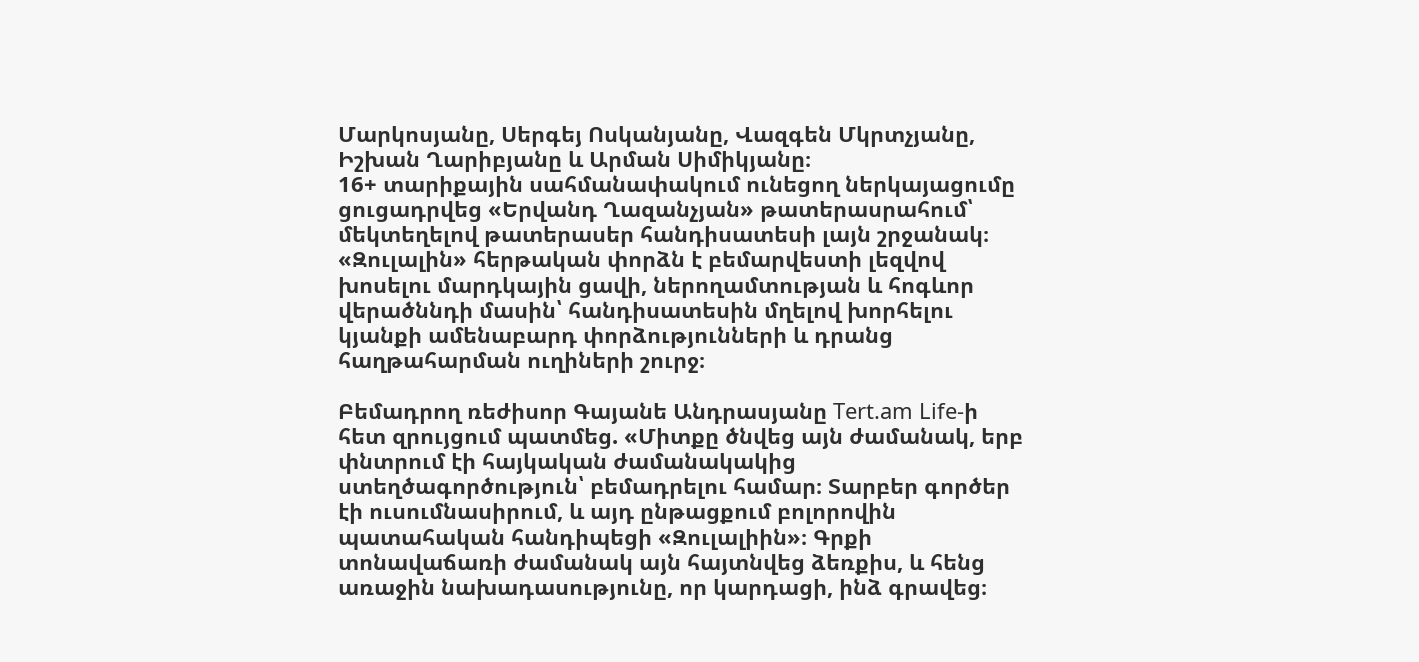Մարկոսյանը, Սերգեյ Ոսկանյանը, Վազգեն Մկրտչյանը, Իշխան Ղարիբյանը և Արման Սիմիկյանը։
16+ տարիքային սահմանափակում ունեցող ներկայացումը ցուցադրվեց «Երվանդ Ղազանչյան» թատերասրահում՝ մեկտեղելով թատերասեր հանդիսատեսի լայն շրջանակ։ «Զուլալին» հերթական փորձն է բեմարվեստի լեզվով խոսելու մարդկային ցավի, ներողամտության և հոգևոր վերածննդի մասին՝ հանդիսատեսին մղելով խորհելու կյանքի ամենաբարդ փորձությունների և դրանց հաղթահարման ուղիների շուրջ։

Բեմադրող ռեժիսոր Գայանե Անդրասյանը Tert.am Life-ի հետ զրույցում պատմեց. «Միտքը ծնվեց այն ժամանակ, երբ փնտրում էի հայկական ժամանակակից ստեղծագործություն՝ բեմադրելու համար։ Տարբեր գործեր էի ուսումնասիրում, և այդ ընթացքում բոլորովին պատահական հանդիպեցի «Զուլալիին»։ Գրքի տոնավաճառի ժամանակ այն հայտնվեց ձեռքիս, և հենց առաջին նախադասությունը, որ կարդացի, ինձ գրավեց։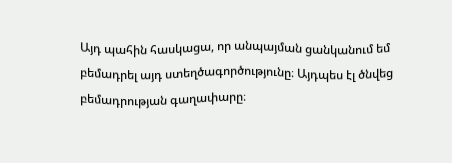Այդ պահին հասկացա, որ անպայման ցանկանում եմ բեմադրել այդ ստեղծագործությունը։ Այդպես էլ ծնվեց բեմադրության գաղափարը։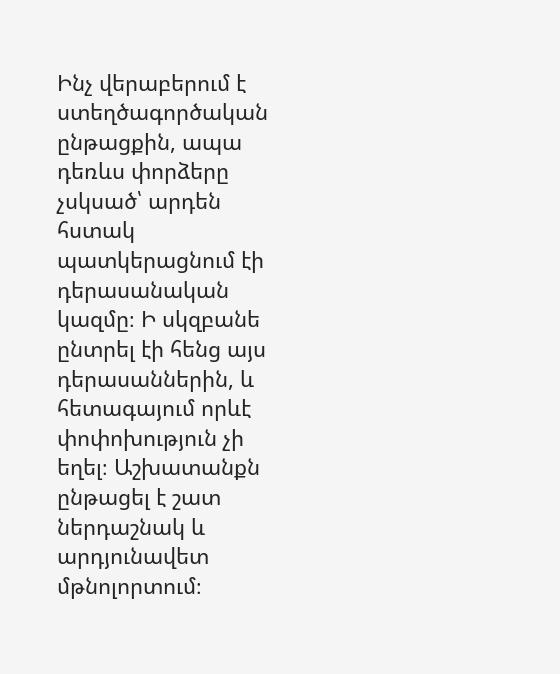Ինչ վերաբերում է ստեղծագործական ընթացքին, ապա դեռևս փորձերը չսկսած՝ արդեն հստակ պատկերացնում էի դերասանական կազմը։ Ի սկզբանե ընտրել էի հենց այս դերասաններին, և հետագայում որևէ փոփոխություն չի եղել։ Աշխատանքն ընթացել է շատ ներդաշնակ և արդյունավետ մթնոլորտում։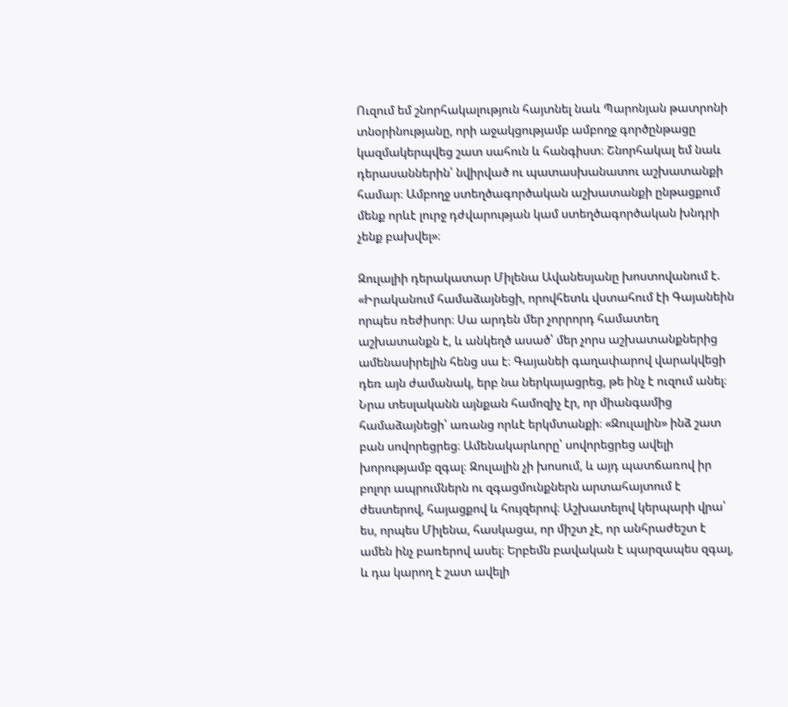Ուզում եմ շնորհակալություն հայտնել նաև Պարոնյան թատրոնի տնօրինությանը, որի աջակցությամբ ամբողջ գործընթացը կազմակերպվեց շատ սահուն և հանգիստ։ Շնորհակալ եմ նաև դերասաններին՝ նվիրված ու պատասխանատու աշխատանքի համար։ Ամբողջ ստեղծագործական աշխատանքի ընթացքում մենք որևէ լուրջ դժվարության կամ ստեղծագործական խնդրի չենք բախվել»։

Զուլալիի դերակատար Միլենա Ավանեսյանը խոստովանում է. «Իրականում համաձայնեցի, որովհետև վստահում էի Գայանեին որպես ռեժիսոր։ Սա արդեն մեր չորրորդ համատեղ աշխատանքն է, և անկեղծ ասած՝ մեր չորս աշխատանքներից ամենասիրելին հենց սա է։ Գայանեի գաղափարով վարակվեցի դեռ այն ժամանակ, երբ նա ներկայացրեց, թե ինչ է ուզում անել։ Նրա տեսլականն այնքան համոզիչ էր, որ միանգամից համաձայնեցի՝ առանց որևէ երկմտանքի։ «Զուլալին» ինձ շատ բան սովորեցրեց։ Ամենակարևորը՝ սովորեցրեց ավելի խորությամբ զգալ։ Զուլալին չի խոսում, և այդ պատճառով իր բոլոր ապրումներն ու զգացմունքներն արտահայտում է ժեստերով, հայացքով և հույզերով։ Աշխատելով կերպարի վրա՝ ես, որպես Միլենա, հասկացա, որ միշտ չէ, որ անհրաժեշտ է ամեն ինչ բառերով ասել։ Երբեմն բավական է պարզապես զգալ, և դա կարող է շատ ավելի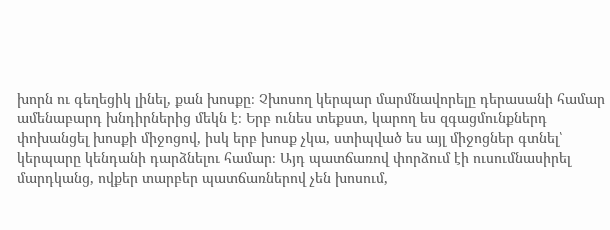խորն ու գեղեցիկ լինել, քան խոսքը։ Չխոսող կերպար մարմնավորելը դերասանի համար ամենաբարդ խնդիրներից մեկն է։ Երբ ունես տեքստ, կարող ես զգացմունքներդ փոխանցել խոսքի միջոցով, իսկ երբ խոսք չկա, ստիպված ես այլ միջոցներ գտնել՝ կերպարը կենդանի դարձնելու համար։ Այդ պատճառով փորձում էի ուսումնասիրել մարդկանց, ովքեր տարբեր պատճառներով չեն խոսում,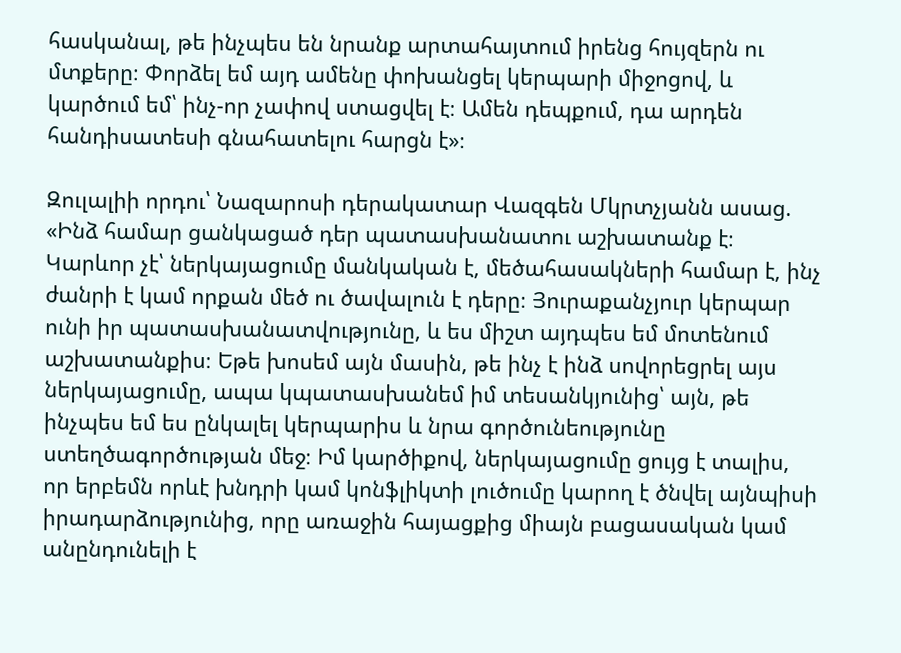հասկանալ, թե ինչպես են նրանք արտահայտում իրենց հույզերն ու մտքերը։ Փորձել եմ այդ ամենը փոխանցել կերպարի միջոցով, և կարծում եմ՝ ինչ-որ չափով ստացվել է։ Ամեն դեպքում, դա արդեն հանդիսատեսի գնահատելու հարցն է»։

Զուլալիի որդու՝ Նազարոսի դերակատար Վազգեն Մկրտչյանն ասաց. «Ինձ համար ցանկացած դեր պատասխանատու աշխատանք է։ Կարևոր չէ՝ ներկայացումը մանկական է, մեծահասակների համար է, ինչ ժանրի է կամ որքան մեծ ու ծավալուն է դերը։ Յուրաքանչյուր կերպար ունի իր պատասխանատվությունը, և ես միշտ այդպես եմ մոտենում աշխատանքիս։ Եթե խոսեմ այն մասին, թե ինչ է ինձ սովորեցրել այս ներկայացումը, ապա կպատասխանեմ իմ տեսանկյունից՝ այն, թե ինչպես եմ ես ընկալել կերպարիս և նրա գործունեությունը ստեղծագործության մեջ։ Իմ կարծիքով, ներկայացումը ցույց է տալիս, որ երբեմն որևէ խնդրի կամ կոնֆլիկտի լուծումը կարող է ծնվել այնպիսի իրադարձությունից, որը առաջին հայացքից միայն բացասական կամ անընդունելի է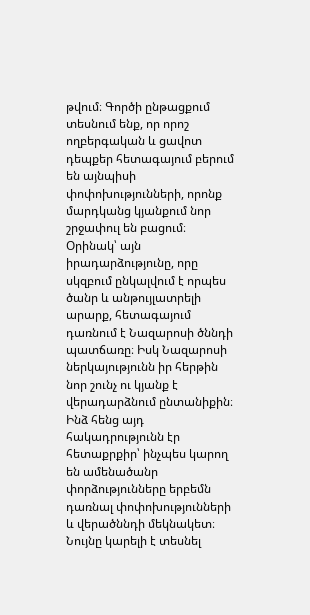թվում։ Գործի ընթացքում տեսնում ենք, որ որոշ ողբերգական և ցավոտ դեպքեր հետագայում բերում են այնպիսի փոփոխությունների, որոնք մարդկանց կյանքում նոր շրջափուլ են բացում։ Օրինակ՝ այն իրադարձությունը, որը սկզբում ընկալվում է որպես ծանր և անթույլատրելի արարք, հետագայում դառնում է Նազարոսի ծննդի պատճառը։ Իսկ Նազարոսի ներկայությունն իր հերթին նոր շունչ ու կյանք է վերադարձնում ընտանիքին։ Ինձ հենց այդ հակադրությունն էր հետաքրքիր՝ ինչպես կարող են ամենածանր փորձությունները երբեմն դառնալ փոփոխությունների և վերածննդի մեկնակետ։ Նույնը կարելի է տեսնել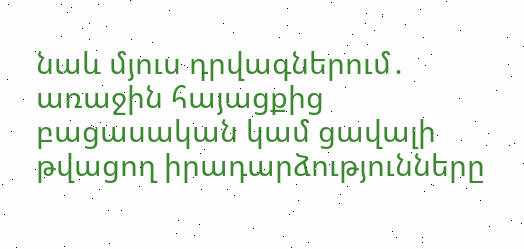նաև մյուս դրվագներում․ առաջին հայացքից բացասական կամ ցավալի թվացող իրադարձությունները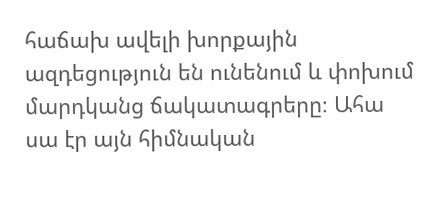հաճախ ավելի խորքային ազդեցություն են ունենում և փոխում մարդկանց ճակատագրերը։ Ահա սա էր այն հիմնական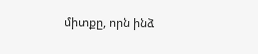միտքը, որն ինձ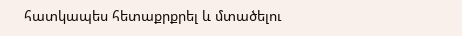հատկապես հետաքրքրել և մտածելու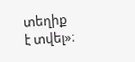տեղիք է տվել»։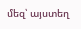մեզ՝ այստեղ